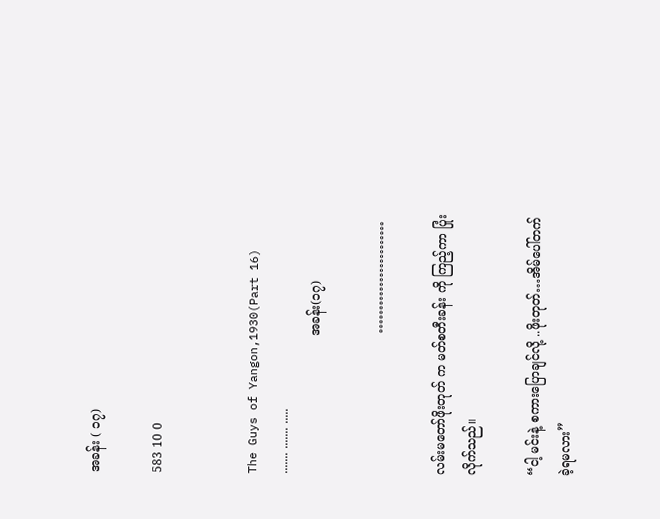အခန်း ( ၁၇)

583 10 0


The Guys of Yangon,1930(Part 16)
....... ....... .....
                                   အခန်း(၁၇)

                                    ……………………

လမ်းမတော်ဖိုးတုတ် က မတ်စတီးခန်း ကို ကြည့်ကာ ပြုံးလိုက်သည်။

“ငါ့ မင်းနဲ့ စကားပြောချင်လို့ ..ဖိုးတုတ်…အိမ်ပေါ်တက်ခဲ့ရမလား”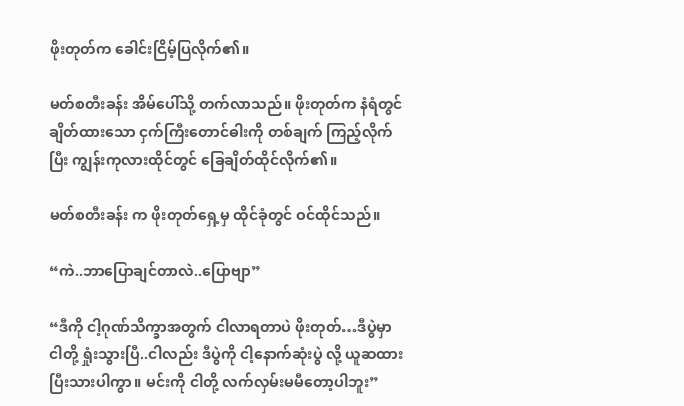ဖိုးတုတ်က ခေါင်းငြိမ့်ပြလိုက်၏။

မတ်စတီးခန်း အိမ်ပေါ်သို့ တက်လာသည်။ ဖိုးတုတ်က နံရံတွင် ချိတ်ထားသော ငှက်ကြီးတောင်ဓါးကို တစ်ချက် ကြည့်လိုက်ပြီး ကျွန်းကုလားထိုင်တွင် ခြေချိတ်ထိုင်လိုက်၏။

မတ်စတီးခန်း က ဖိုးတုတ်ရှေ့မှ ထိုင်ခုံတွင် ဝင်ထိုင်သည်။

“ကဲ..ဘာပြောချင်တာလဲ..ပြောဗျာ”

“ဒီကို ငါ့ဂုဏ်သိက္ခာအတွက် ငါလာရတာပဲ ဖိုးတုတ်…ဒီပွဲမှာ ငါတို့ ရှုံးသွားပြီ..ငါလည်း ဒီပွဲကို ငါ့နောက်ဆုံးပွဲ လို့ ယူဆထားပြီးသားပါကွာ။ မင်းကို ငါတို့ လက်လှမ်းမမီတော့ပါဘူး”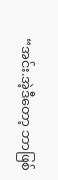“အင်း.အဲ့ဒီတော့ ဘာဖြစ်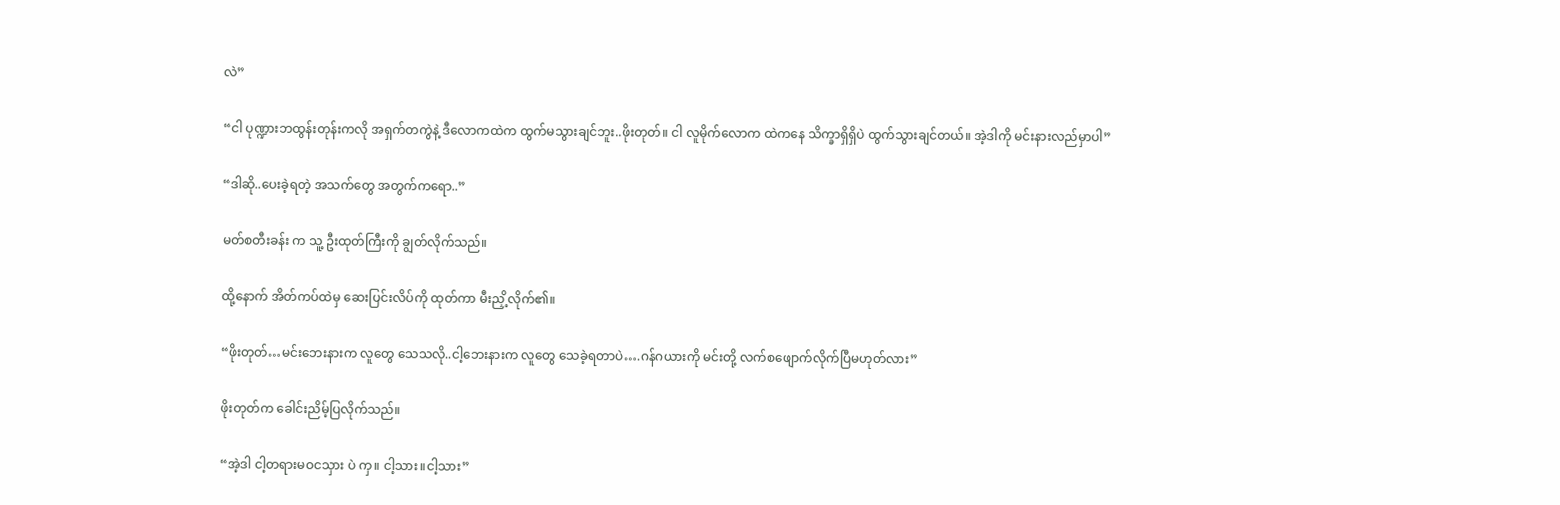လဲ”

“ငါ ပုဏ္ဍားဘထွန်းတုန်းကလို အရှက်တကွဲနဲ့ ဒီလောကထဲက ထွက်မသွားချင်ဘူး..ဖိုးတုတ်။ ငါ လူမိုက်လောက ထဲကနေ သိက္ခာရှိရှိပဲ ထွက်သွားချင်တယ်။ အဲ့ဒါကို မင်းနားလည်မှာပါ”

“ဒါဆို..ပေးခဲ့ရတဲ့ အသက်တွေ အတွက်ကရော..”

မတ်စတီးခန်း က သူ့ ဦးထုတ်ကြီးကို ချွတ်လိုက်သည်။

ထို့နောက် အိတ်ကပ်ထဲမှ ဆေးပြင်းလိပ်ကို ထုတ်ကာ မီးညှိ့လိုက်၏။

“ဖိုးတုတ်…မင်းဘေးနားက လူတွေ သေသလို..ငါ့ဘေးနားက လူတွေ သေခဲ့ရတာပဲ….ဂန်ဂယားကို မင်းတို့ လက်စဖျောက်လိုက်ပြီမဟုတ်လား”

ဖိုးတုတ်က ခေါင်းညိမ့်ပြလိုက်သည်။

“အဲ့ဒါ ငါ့တရားမဝငသှား ပဲ ကှ။ ငါ့သား။ငါ့သား”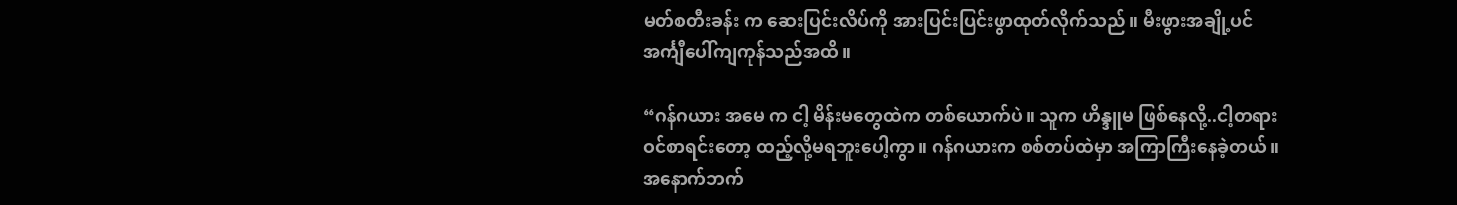မတ်စတီးခန်း က ဆေးပြင်းလိပ်ကို အားပြင်းပြင်းဖွာထုတ်လိုက်သည်။ မီးဖွားအချို့ပင် အင်္ကျီပေါ်ကျကုန်သည်အထိ။

“ဂန်ဂယား အမေ က ငါ့ မိန်းမတွေထဲက တစ်ယောက်ပဲ။ သူက ဟိန္ဒူမ ဖြစ်နေလို့..ငါ့တရားဝင်စာရင်းတော့ ထည့်လို့မရဘူးပေါ့ကွာ။ ဂန်ဂယားက စစ်တပ်ထဲမှာ အကြာကြီးနေခဲ့တယ်။ အနောက်ဘက်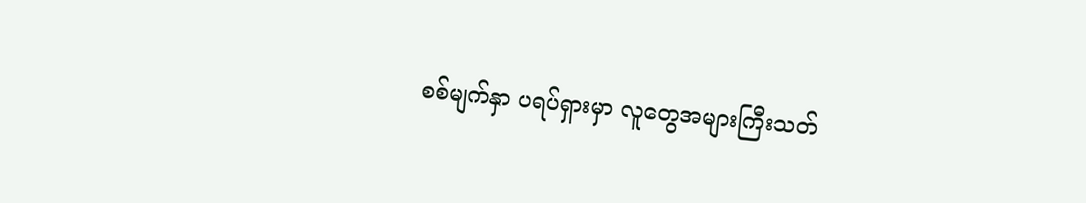စစ်မျက်နှာ ပရပ်ရှားမှာ လူတွေအများကြီးသတ်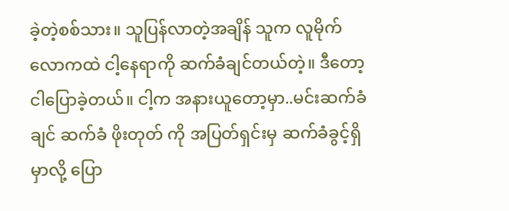ခဲ့တဲ့စစ်သား။ သူပြန်လာတဲ့အချိန် သူက လူမိုက်လောကထဲ ငါ့နေရာကို ဆက်ခံချင်တယ်တဲ့။ ဒီတော့ ငါပြောခဲ့တယ်။ ငါ့က အနားယူတော့မှာ..မင်းဆက်ခံချင် ဆက်ခံ ဖိုးတုတ် ကို အပြတ်ရှင်းမှ ဆက်ခံခွင့်ရှိမှာလို့ ပြော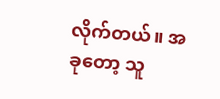လိုက်တယ်။ အခုတော့ သူ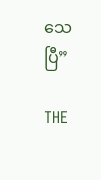သေပြီ”

THE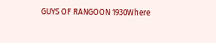GUYS OF RANGOON 1930Where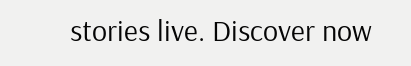stories live. Discover now